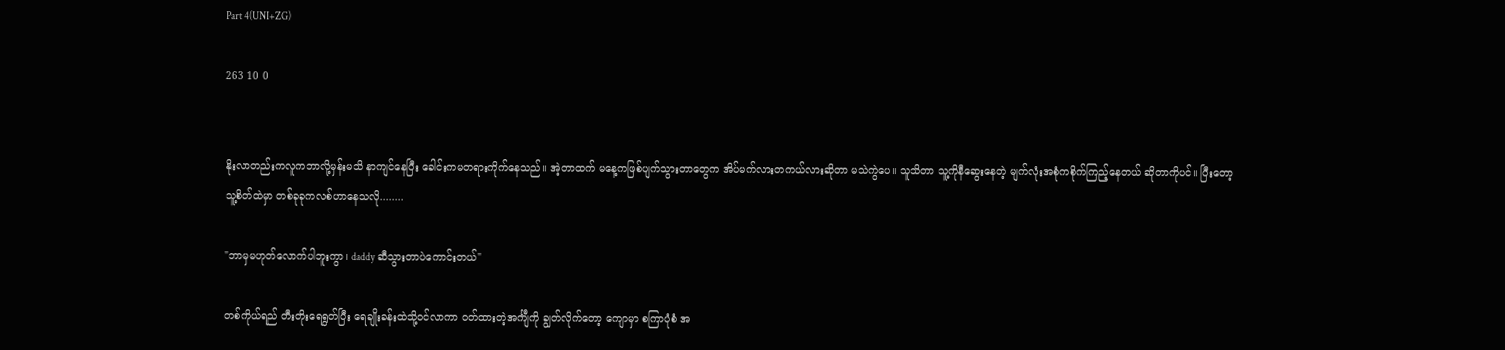Part 4(UNI+ZG)

263 10 0


နိုးလာတည်းကလူကဘာလို့မှန်းမသိ နာကျင်နေပြီး ခေါင်းကမတရားကိုက်နေသည်။ အဲ့တာထက် မနေ့ကဖြစ်ပျက်သွားတာတွေက အိပ်မက်လားတကယ်လားဆိုတာ မသဲကွဲပေ။ သူသိတာ သူ့ကိုနီဆွေးနေတဲ့ မျက်လုံးအစုံကစိုက်ကြည့်နေတယ် ဆိုတာကိုပင်။ ပြီးတော့ သူ့စိတ်ထဲမှာ တစ်ခုခုကလစ်ဟာနေသလို........

"ဘာမှမဟုတ်လောက်ပါဘူးကွာ၊ daddy ဆီသွားတာပဲကောင်းတယ်"

တစ်ကိုယ်ရည် တီးတိုးရေရွတ်ပြီး ရေချိုးခန်းထဲသို့ဝင်လာကာ ဝတ်ထားတဲ့အင်္ကျီကို ချွတ်လိုက်တော့ ကျောမှာ စကြာပုံစံ အ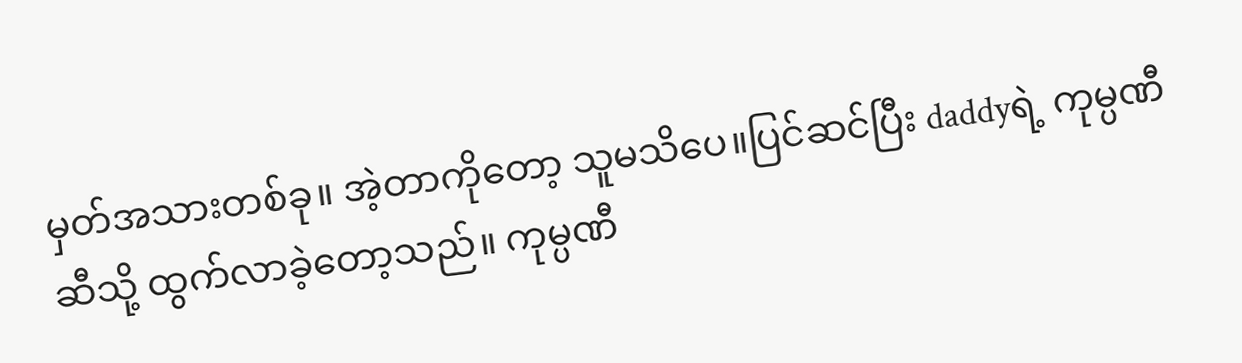မှတ်အသားတစ်ခု။ အဲ့တာကိုတော့ သူမသိပေ။ပြင်ဆင်ပြီး daddyရဲ့ ကုမ္ပဏီဆီသို့ ထွက်လာခဲ့တော့သည်။ ကုမ္ပဏီ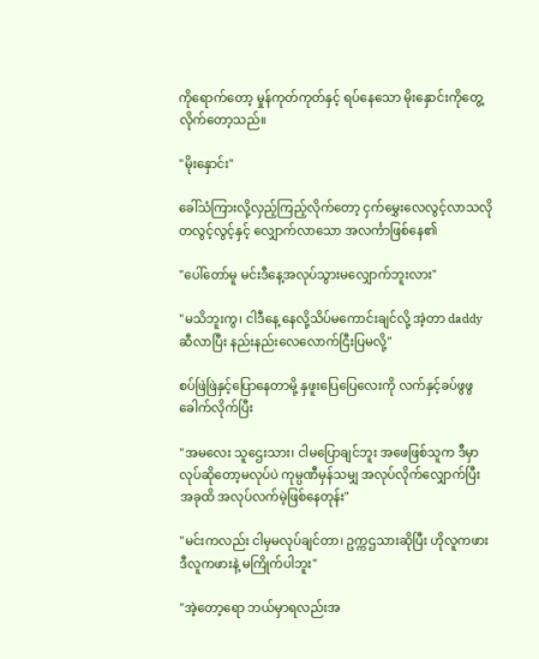ကိုရောက်တော့ မှုန်ကုတ်ကုတ်နှင့် ရပ်နေသော မိုးနှောင်းကိုတွေ့လိုက်တော့သည်။

"မိုးနှောင်း"

ခေါ်သံကြားလို့လှည့်ကြည့်လိုက်တော့ ငှက်မွှေးလေလွင့်လာသလို တလွင့်လွင့်နှင့် လျှောက်လာသော အလင်္ကာဖြစ်နေ၏

"ပေါ်တော်မူ မင်းဒီနေ့အလုပ်သွားမလျှောက်ဘူးလား"

"မသိဘူးကွ၊ ငါဒီနေ့ နေလို့သိပ်မကောင်းချင်လို့ အဲ့တာ daddy ဆီလာပြီး နည်းနည်းလေလောက်ငြီးပြမလို့"

စပ်ဖြဲဖြဲနှင့်ပြောနေတာမို့ နှဖူးပြေပြေလေးကို လက်နှင့်ခပ်ဖွဖွခေါက်လိုက်ပြီး

"အမလေး သူဌေးသား၊ ငါမပြောချင်ဘူး အဖေဖြစ်သူက ဒီမှာလုပ်ဆိုတော့မလုပ်ပဲ ‌ကုမ္ပဏီမှန်သမျှ အလုပ်လိုက်လျှောက်ပြီး အခုထိ အလုပ်လက်မဲ့ဖြစ်နေတုန်း"

"မင်းကလည်း ငါမှမလုပ်ချင်တာ၊ ဥက္ကဌသားဆိုပြီး ဟိုလူကဖား ဒီလူကဖားနဲ့ မကြိုက်ပါဘူး"

"အဲ့တော့ရော ဘယ်မှာရလည်းအ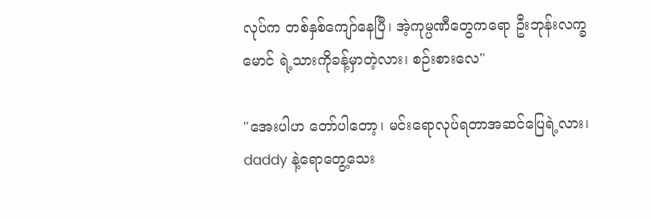လုပ်က တစ်နှစ်ကျော်နေပြီ၊ အဲ့ကုမ္ပဏီတွေကရော ဦးဘုန်းလက္ခမောင် ရဲ့သားကိုခန့်မှာတဲ့လား၊ စဉ်းစားလေ"

"အေးပါဟ တော်ပါတော့၊ မင်းရောလုပ်ရတာအဆင်ပြေရဲ့လား၊ daddy နဲ့ရောတွေ့သေး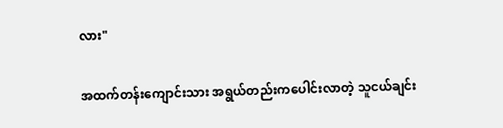လား"

အထက်တန်းကျောင်းသား အရွယ်တည်းကပေါင်းလာတဲ့ သူငယ်ချင်း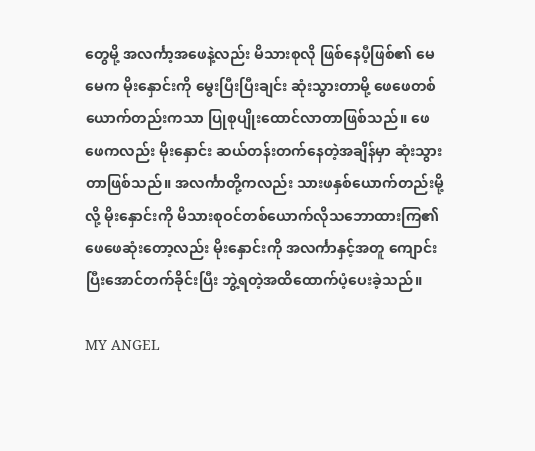တွေမို့ အလင်္ကာ့အဖေနဲ့လည်း မိသားစုလို ဖြစ်နေပီ့ဖြစ်၏ မေမေက မိုးနှောင်းကို မွေးပြီးပြီးချင်း ဆုံးသွားတာမို့ ဖေဖေတစ်ယောက်တည်းကသာ ပြုစုပျိုးထောင်လာတာဖြစ်သည်။ ဖေဖေကလည်း မိုးနှောင်း ဆယ်တန်းတက်နေတဲ့အချိန်မှာ ဆုံးသွားတာဖြစ်သည်။ အလင်္ကာတို့ကလည်း သားဖနှစ်ယောက်တည်းမို့လို့ မိုးနှောင်းကို မိသားစုဝင်တစ်ယောက်လိုသဘောထားကြ၏ ဖေဖေဆုံးတော့လည်း မိုးနှောင်းကို အလင်္ကာနှင့်အတူ ကျောင်းပြီးအောင်တက်ခိုင်းပြီး ဘွဲ့ရတဲ့အထိထောက်ပံ့ပေးခဲ့သည်။

MY ANGEL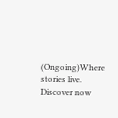(Ongoing)Where stories live. Discover now